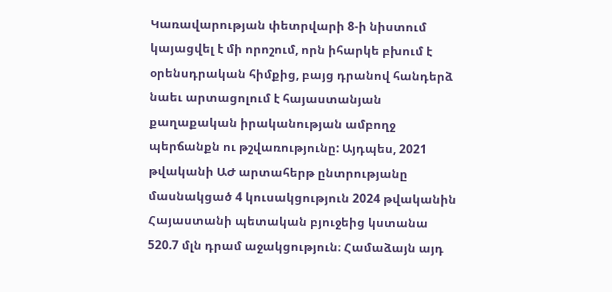Կառավարության փետրվարի 8-ի նիստում կայացվել է մի որոշում, որն իհարկե բխում է օրենսդրական հիմքից, բայց դրանով հանդերձ նաեւ արտացոլում է հայաստանյան քաղաքական իրականության ամբողջ պերճանքն ու թշվառությունը: Այդպես, 2021 թվականի ԱԺ արտահերթ ընտրությանը մասնակցած 4 կուսակցություն 2024 թվականին Հայաստանի պետական բյուջեից կստանա 520.7 մլն դրամ աջակցություն։ Համաձայն այդ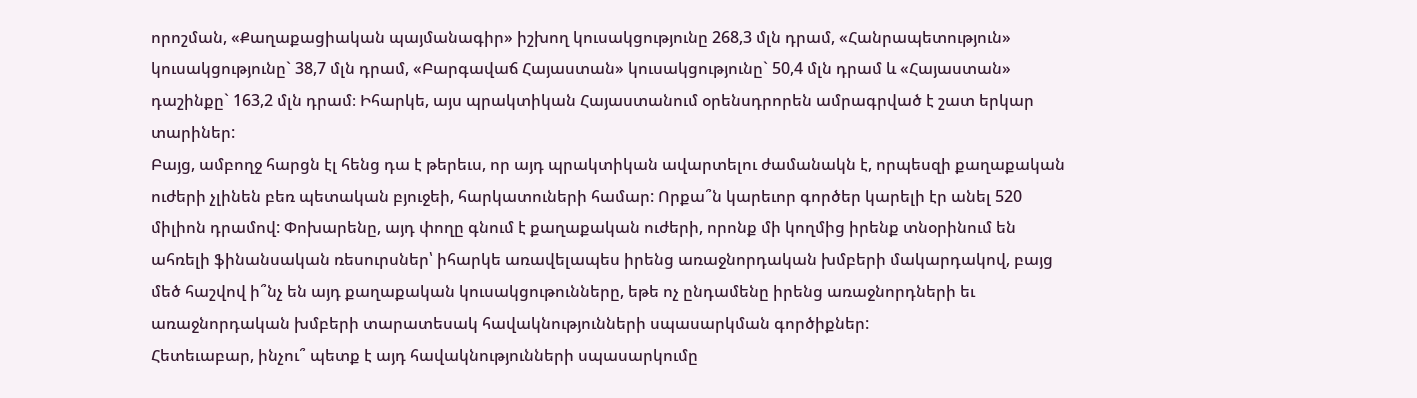որոշման, «Քաղաքացիական պայմանագիր» իշխող կուսակցությունը 268,3 մլն դրամ, «Հանրապետություն» կուսակցությունը` 38,7 մլն դրամ, «Բարգավաճ Հայաստան» կուսակցությունը` 50,4 մլն դրամ և «Հայաստան» դաշինքը` 163,2 մլն դրամ։ Իհարկե, այս պրակտիկան Հայաստանում օրենսդրորեն ամրագրված է շատ երկար տարիներ:
Բայց, ամբողջ հարցն էլ հենց դա է թերեւս, որ այդ պրակտիկան ավարտելու ժամանակն է, որպեսզի քաղաքական ուժերի չլինեն բեռ պետական բյուջեի, հարկատուների համար: Որքա՞ն կարեւոր գործեր կարելի էր անել 520 միլիոն դրամով: Փոխարենը, այդ փողը գնում է քաղաքական ուժերի, որոնք մի կողմից իրենք տնօրինում են ահռելի ֆինանսական ռեսուրսներ՝ իհարկե առավելապես իրենց առաջնորդական խմբերի մակարդակով, բայց մեծ հաշվով ի՞նչ են այդ քաղաքական կուսակցութունները, եթե ոչ ընդամենը իրենց առաջնորդների եւ առաջնորդական խմբերի տարատեսակ հավակնությունների սպասարկման գործիքներ:
Հետեւաբար, ինչու՞ պետք է այդ հավակնությունների սպասարկումը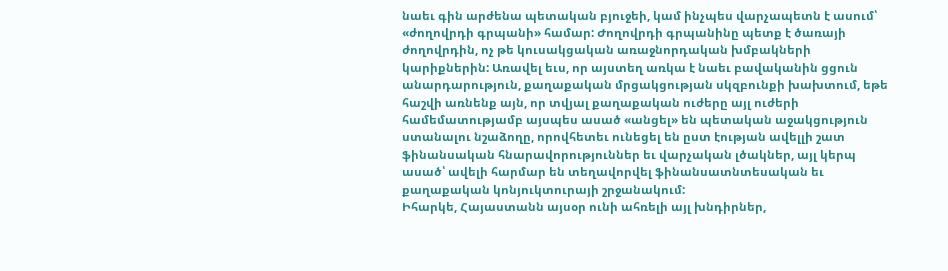նաեւ գին արժենա պետական բյուջեի, կամ ինչպես վարչապետն է ասում՝ «ժողովրդի գրպանի» համար: Ժողովրդի գրպանինը պետք է ծառայի ժողովրդին, ոչ թե կուսակցական առաջնորդական խմբակների կարիքներին: Առավել եւս, որ այստեղ առկա է նաեւ բավականին ցցուն անարդարություն, քաղաքական մրցակցության սկզբունքի խախտում, եթե հաշվի առնենք այն, որ տվյալ քաղաքական ուժերը այլ ուժերի համեմատությամբ այսպես ասած «անցել» են պետական աջակցություն ստանալու նշաձողը, որովհետեւ ունեցել են ըստ էության ավելլի շատ ֆինանսական հնարավորություններ եւ վարչական լծակներ, այլ կերպ ասած՝ ավելի հարմար են տեղավորվել ֆինանսատնտեսական եւ քաղաքական կոնյուկտուրայի շրջանակում:
Իհարկե, Հայաստանն այսօր ունի ահռելի այլ խնդիրներ,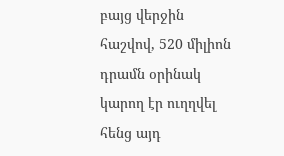բայց վերջին հաշվով, 520 միլիոն դրամն օրինակ կարող էր ուղղվել հենց այդ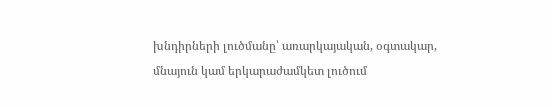խնդիրների լուծմանը՝ առարկայական, օգտակար, մնայուն կամ երկարաժամկետ լուծում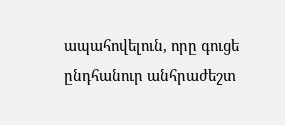ապահովելուն, որը գուցե ընդհանուր անհրաժեշտ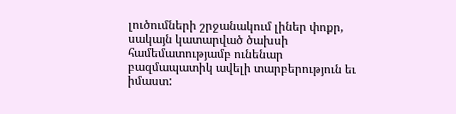լուծումների շրջանակում լիներ փոքր, սակայն կատարված ծախսի համեմատությամբ ունենար բազմապատիկ ավելի տարբերություն եւ իմաստ: